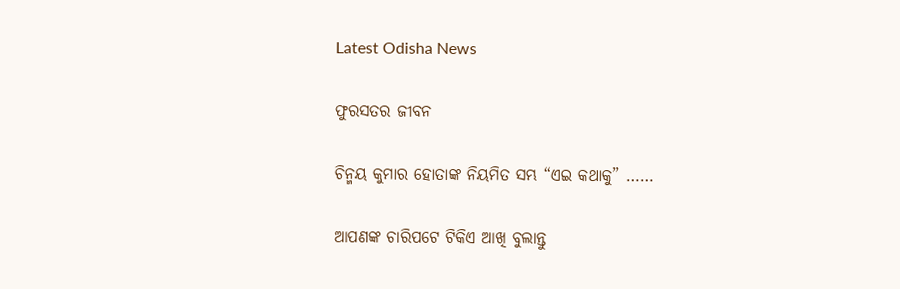Latest Odisha News

ଫୁରସତର ଜୀବନ

ଚିନ୍ମୟ କୁମାର ହୋତାଙ୍କ ନିୟମିତ ସମ୍ଭ “ଏଇ କଥାକୁ” ……

ଆପଣଙ୍କ ଚାରିପଟେ ଟିକିଏ ଆଖି ବୁଲାନ୍ତୁ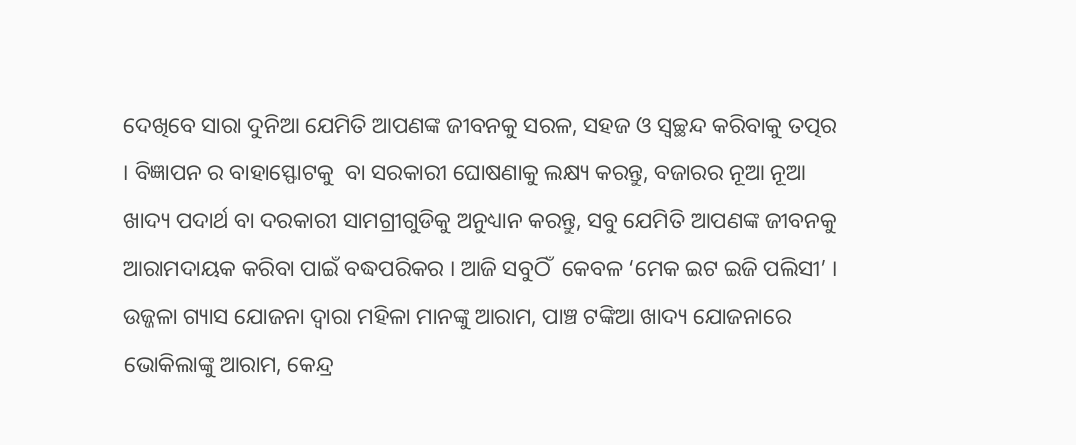ଦେଖିବେ ସାରା ଦୁନିଆ ଯେମିତି ଆପଣଙ୍କ ଜୀବନକୁ ସରଳ, ସହଜ ଓ ସ୍ୱଚ୍ଛନ୍ଦ କରିବାକୁ ତତ୍ପର । ବିଜ୍ଞାପନ ର ବାହାସ୍ଫୋଟକୁ  ବା ସରକାରୀ ଘୋଷଣାକୁ ଲକ୍ଷ୍ୟ କରନ୍ତୁ, ବଜାରର ନୂଆ ନୂଆ ଖାଦ୍ୟ ପଦାର୍ଥ ବା ଦରକାରୀ ସାମଗ୍ରୀଗୁଡିକୁ ଅନୁଧ୍ୟାନ କରନ୍ତୁ, ସବୁ ଯେମିତି ଆପଣଙ୍କ ଜୀବନକୁ ଆରାମଦାୟକ କରିବା ପାଇଁ ବଦ୍ଧପରିକର । ଆଜି ସବୁଠିଁ  କେବଳ ‘ମେକ ଇଟ ଇଜି ପଲିସୀ’ । ଉଜ୍ଜଳା ଗ୍ୟାସ ଯୋଜନା ଦ୍ୱାରା ମହିଳା ମାନଙ୍କୁ ଆରାମ, ପାଞ୍ଚ ଟଙ୍କିଆ ଖାଦ୍ୟ ଯୋଜନାରେ ଭୋକିଲାଙ୍କୁ ଆରାମ, କେନ୍ଦ୍ର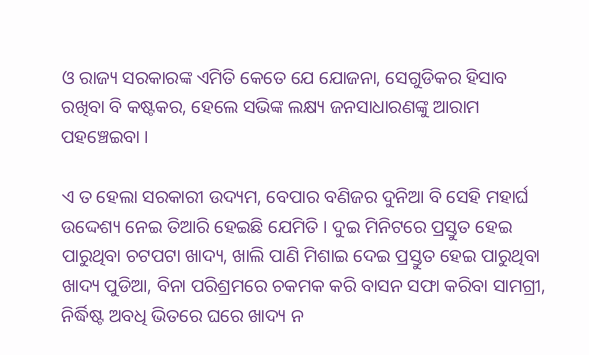ଓ ରାଜ୍ୟ ସରକାରଙ୍କ ଏମିତି କେତେ ଯେ ଯୋଜନା, ସେଗୁଡିକର ହିସାବ ରଖିବା ବି କଷ୍ଟକର, ହେଲେ ସଭିଙ୍କ ଲକ୍ଷ୍ୟ ଜନସାଧାରଣଙ୍କୁ ଆରାମ  ପହଞ୍ଚେଇବା ।

ଏ ତ ହେଲା ସରକାରୀ ଉଦ୍ୟମ, ବେପାର ବଣିଜର ଦୁନିଆ ବି ସେହି ମହାର୍ଘ ଉଦ୍ଦେଶ୍ୟ ନେଇ ତିଆରି ହେଇଛି ଯେମିତି । ଦୁଇ ମିନିଟରେ ପ୍ରସ୍ତୁତ ହେଇ ପାରୁଥିବା ଚଟପଟା ଖାଦ୍ୟ, ଖାଲି ପାଣି ମିଶାଇ ଦେଇ ପ୍ରସ୍ତୁତ ହେଇ ପାରୁଥିବା ଖାଦ୍ୟ ପୁଡିଆ, ବିନା ପରିଶ୍ରମରେ ଚକମକ କରି ବାସନ ସଫା କରିବା ସାମଗ୍ରୀ, ନିର୍ଦ୍ଧିଷ୍ଟ ଅବଧି ଭିତରେ ଘରେ ଖାଦ୍ୟ ନ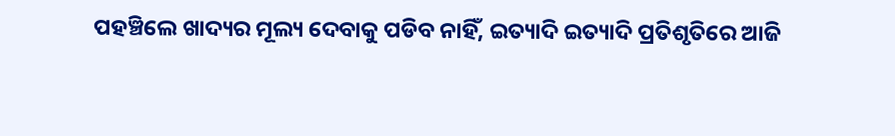ପହଞ୍ଚିଲେ ଖାଦ୍ୟର ମୂଲ୍ୟ ଦେବାକୁ ପଡିବ ନାହିଁ, ଇତ୍ୟାଦି ଇତ୍ୟାଦି ପ୍ରତିଶୃତିରେ ଆଜି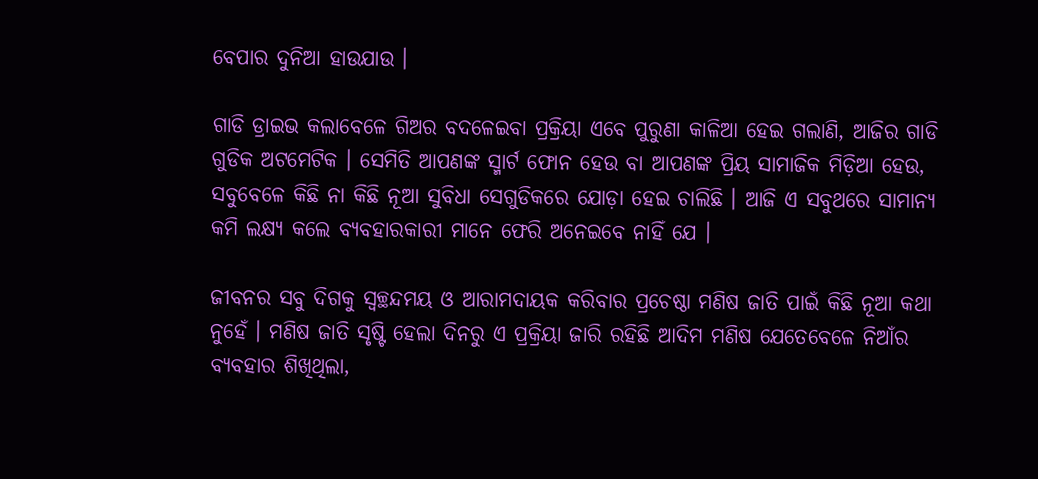ବେପାର ଦୁନିଆ ହାଉଯାଉ ।

ଗାଡି ଡ୍ରାଇଭ କଲାବେଳେ ଗିଅର ବଦଳେଇବା ପ୍ରକ୍ରିୟା ଏବେ ପୁରୁଣା କାଳିଆ ହେଇ ଗଲାଣି, ଆଜିର ଗାଡି ଗୁଡିକ ଅଟମେଟିକ । ସେମିତି ଆପଣଙ୍କ ସ୍ମାର୍ଟ ଫୋନ ହେଉ ବା ଆପଣଙ୍କ ପ୍ରିୟ ସାମାଜିକ ମିଡ଼ିଆ ହେଉ, ସବୁବେଳେ କିଛି ନା କିଛି ନୂଆ ସୁବିଧା ସେଗୁଡିକରେ ଯୋଡ଼ା ହେଇ ଚାଲିଛି । ଆଜି ଏ ସବୁଥରେ ସାମାନ୍ୟ କମି ଲକ୍ଷ୍ୟ କଲେ ବ୍ୟବହାରକାରୀ ମାନେ ଫେରି ଅନେଇବେ ନାହିଁ ଯେ ।

ଜୀବନର ସବୁ ଦିଗକୁ ସ୍ୱଚ୍ଛନ୍ଦମୟ ଓ ଆରାମଦାୟକ କରିବାର ପ୍ରଚେଷ୍ଠା ମଣିଷ ଜାତି ପାଇଁ କିଛି ନୂଆ କଥା ନୁହେଁ । ମଣିଷ ଜାତି ସୃଷ୍ଟି ହେଲା ଦିନରୁ ଏ ପ୍ରକ୍ରିୟା ଜାରି ରହିଛି ଆଦିମ ମଣିଷ ଯେତେବେଳେ ନିଆଁର ବ୍ୟବହାର ଶିଖିଥିଲା,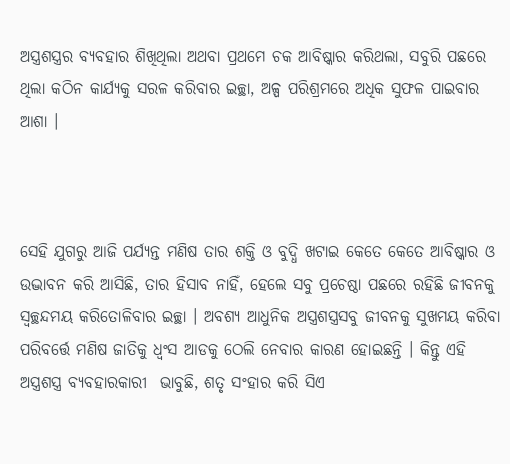ଅସ୍ତ୍ରଶସ୍ତ୍ରର ବ୍ୟବହାର ଶିଖିଥିଲା ଅଥବା ପ୍ରଥମେ ଚକ ଆବିଷ୍କାର କରିଥଲା, ସବୁରି ପଛରେ ଥିଲା କଠିନ କାର୍ଯ୍ୟକୁ ସରଳ କରିବାର ଇଚ୍ଛା, ଅଳ୍ପ ପରିଶ୍ରମରେ ଅଧିକ ସୁଫଳ ପାଇବାର ଆଶା ।



ସେହି ଯୁଗରୁ ଆଜି ପର୍ଯ୍ୟନ୍ତ ମଣିଷ ତାର ଶକ୍ତି ଓ ବୁଦ୍ଧି ଖଟାଇ କେତେ କେତେ ଆବିଷ୍କାର ଓ ଉଦ୍ଭାବନ କରି ଆସିଛି, ତାର ହିସାବ ନାହିଁ, ହେଲେ ସବୁ ପ୍ରଚେଷ୍ଠା ପଛରେ ରହିଛି ଜୀବନକୁ ସ୍ୱଚ୍ଛନ୍ଦମୟ କରିତୋଳିବାର ଇଚ୍ଛା । ଅବଶ୍ୟ ଆଧୁନିକ ଅସ୍ତ୍ରଶସ୍ତ୍ରସବୁ ଜୀବନକୁ ସୁଖମୟ କରିବା ପରିବର୍ତ୍ତେ ମଣିଷ ଜାତିକୁ ଧ୍ୱଂସ ଆଡକୁ ଠେଲି ନେବାର କାରଣ ହୋଇଛନ୍ତି । କିନ୍ତୁ ଏହି ଅସ୍ତ୍ରଶସ୍ତ୍ର ବ୍ୟବହାରକାରୀ  ଭାବୁଛି, ଶତୃ ସଂହାର କରି ସିଏ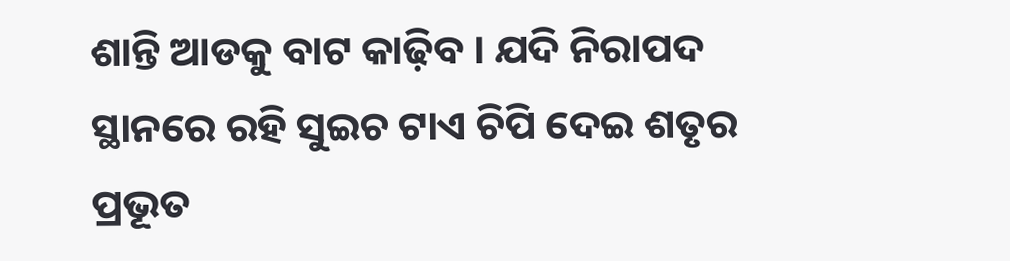ଶାନ୍ତି ଆଡକୁ ବାଟ କାଢ଼ିବ । ଯଦି ନିରାପଦ ସ୍ଥାନରେ ରହି ସୁଇଚ ଟାଏ ଚିପି ଦେଇ ଶତୃର ପ୍ରଭୂତ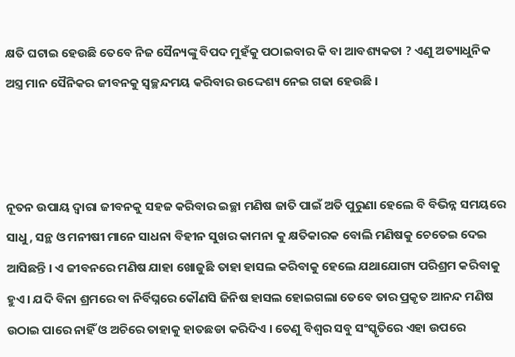କ୍ଷତି ଘଟାଇ ହେଉଛି ତେବେ ନିଜ ସୈନ୍ୟଙ୍କୁ ବିପଦ ମୁହଁକୁ ପଠାଇବାର କି ବା ଆବଶ୍ୟକତା ? ଏଣୁ ଅତ୍ୟାଧୁନିକ ଅସ୍ତ୍ର ମାନ ସୈନିକର ଜୀବନକୁ ସ୍ୱଚ୍ଛନ୍ଦମୟ କରିବାର ଉଦ୍ଦେଶ୍ୟ ନେଇ ଗଢା ହେଉଛି ।



ନୂତନ ଉପାୟ ଦ୍ୱାରା ଜୀବନକୁ ସହଜ କରିବାର ଇଚ୍ଛା ମଣିଷ ଜାତି ପାଇଁ ଅତି ପୁରୁଣା ହେଲେ ବି ବିଭିନ୍ନ ସମୟରେ ସାଧୁ, ସନ୍ଥ ଓ ମନୀଷୀ ମାନେ ସାଧନା ବିହୀନ ସୁଖର କାମନା କୁ କ୍ଷତିକାରକ ବୋଲି ମଣିଷକୁ ଚେତେଇ ଦେଇ ଆସିଛନ୍ତି । ଏ ଜୀବନରେ ମଣିଷ ଯାହା ଖୋଜୁଛି ତାହା ହାସଲ କରିବାକୁ ହେଲେ ଯଥାଯୋଗ୍ୟ ପରିଶ୍ରମ କରିବାକୁ ହୁଏ । ଯଦି ବିନା ଶ୍ରମରେ ବା ନିର୍ବିଘ୍ନରେ କୌଣସି ଜିନିଷ ହାସଲ ହୋଇଗଲା ତେବେ ତାର ପ୍ରକୃତ ଆନନ୍ଦ ମଣିଷ ଉଠାଇ ପାରେ ନାହିଁ ଓ ଅଚିରେ ତାହାକୁ ହାତଛଡା କରିଦିଏ । ତେଣୁ ବିଶ୍ୱର ସବୁ ସଂସ୍କୃତିରେ ଏହା ଉପରେ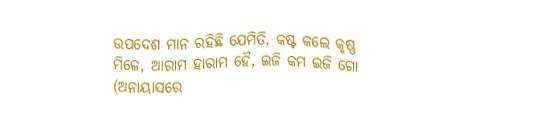ଉପଦେଶ ମାନ ରହିଛି ଯେମିତି, କଷ୍ଟ କଲେ କୃଷ୍ଣ ମିଳେ, ଆରାମ ହାରାମ ହୈ, ଇଜି କମ ଇଜି ଗୋ (ଅନାୟାସରେ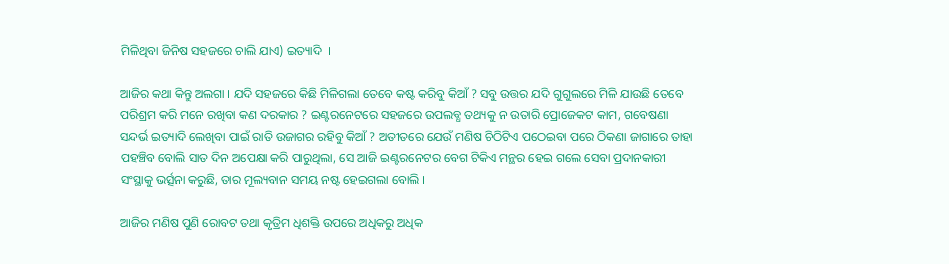ମିଳିଥିବା ଜିନିଷ ସହଜରେ ଚାଲି ଯାଏ) ଇତ୍ୟାଦି  ।

ଆଜିର କଥା କିନ୍ତୁ ଅଲଗା । ଯଦି ସହଜରେ କିଛି ମିଳିଗଲା ତେବେ କଷ୍ଟ କରିବୁ କିଆଁ ? ସବୁ ଉତ୍ତର ଯଦି ଗୁଗୁଲରେ ମିଳି ଯାଉଛି ତେବେ ପରିଶ୍ରମ କରି ମନେ ରଖିବା କଣ ଦରକାର ? ଇଣ୍ଟରନେଟରେ ସହଜରେ ଉପଲବ୍ଧ ତଥ୍ୟକୁ ନ ଉତାରି ପ୍ରୋଜେକଟ କାମ, ଗବେଷଣା ସନ୍ଦର୍ଭ ଇତ୍ୟାଦି ଲେଖିବା ପାଇଁ ରାତି ଉଜାଗର ରହିବୁ କିଆଁ ? ଅତୀତରେ ଯେଉଁ ମଣିଷ ଚିଠିଟିଏ ପଠେଇବା ପରେ ଠିକଣା ଜାଗାରେ ତାହା ପହଞ୍ଚିବ ବୋଲି ସାତ ଦିନ ଅପେକ୍ଷା କରି ପାରୁଥିଲା, ସେ ଆଜି ଇଣ୍ଟରନେଟର ବେଗ ଟିକିଏ ମନ୍ଥର ହେଇ ଗଲେ ସେବା ପ୍ରଦାନକାରୀ ସଂସ୍ଥାକୁ ଭର୍ତ୍ସନା କରୁଛି, ତାର ମୂଲ୍ୟବାନ ସମୟ ନଷ୍ଟ ହେଇଗଲା ବୋଲି ।

ଆଜିର ମଣିଷ ପୁଣି ରୋବଟ ତଥା କୃତ୍ରିମ ଧିଶକ୍ତି ଉପରେ ଅଧିକରୁ ଅଧିକ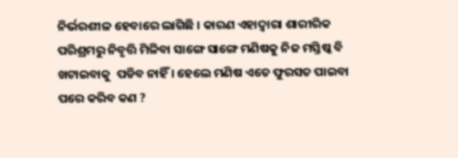ନିର୍ଭରଶୀଳ ହେବାରେ ଲାଗିଛି । କାରଣ ଏହାଦ୍ୱାରା ଶାରୀରିକ ପରିଶ୍ରମରୁ ନିବୃତ୍ତି ମିଳିବା ସାଙ୍ଗେ ସାଙ୍ଗେ ମଣିଷକୁ ନିଜ ମସ୍ତିଷ୍କ ବି ଖଟାଇବାକୁ  ପଡିବ ନାହିଁ । ହେଲେ ମଣିଷ ଏତେ ଫୁରସତ ପାଇବା ପରେ କରିବ କଣ ?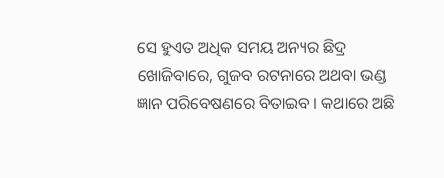ସେ ହୁଏତ ଅଧିକ ସମୟ ଅନ୍ୟର ଛିଦ୍ର ଖୋଜିବାରେ, ଗୁଜବ ରଟନାରେ ଅଥବା ଭଣ୍ଡ ଜ୍ଞାନ ପରିବେଷଣରେ ବିତାଇବ । କଥାରେ ଅଛି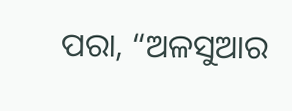ପରା, “ଅଳସୁଆର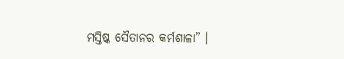ମସ୍ତିଷ୍କ ସୈତାନର କର୍ମଶାଳା” ।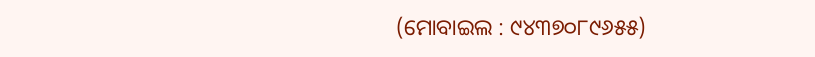(ମୋବାଇଲ : ୯୪୩୭୦୮୯୬୫୫)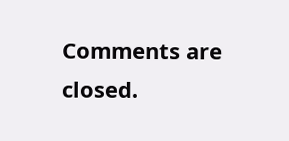Comments are closed.